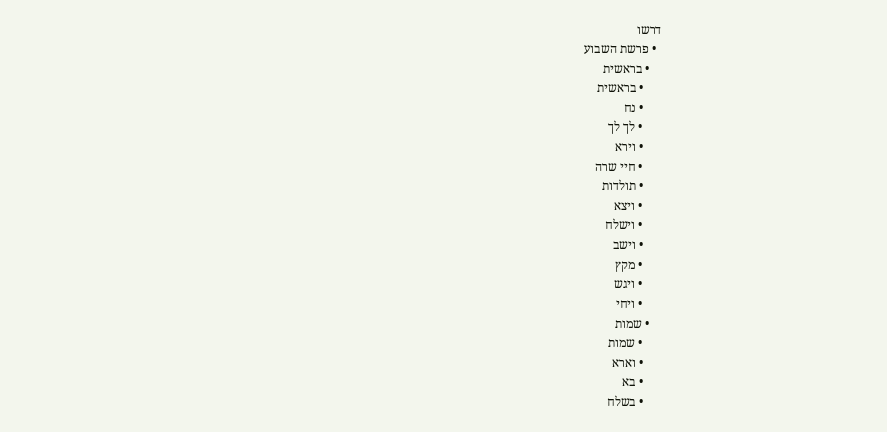דרשו
  • פרשת השבוע
    • בראשית
      • בראשית
      • נח
      • לך לך
      • וירא
      • חיי שרה
      • תולדות
      • ויצא
      • וישלח
      • וישב
      • מקץ
      • ויגש
      • ויחי
    • שמות
      • שמות
      • וארא
      • בא
      • בשלח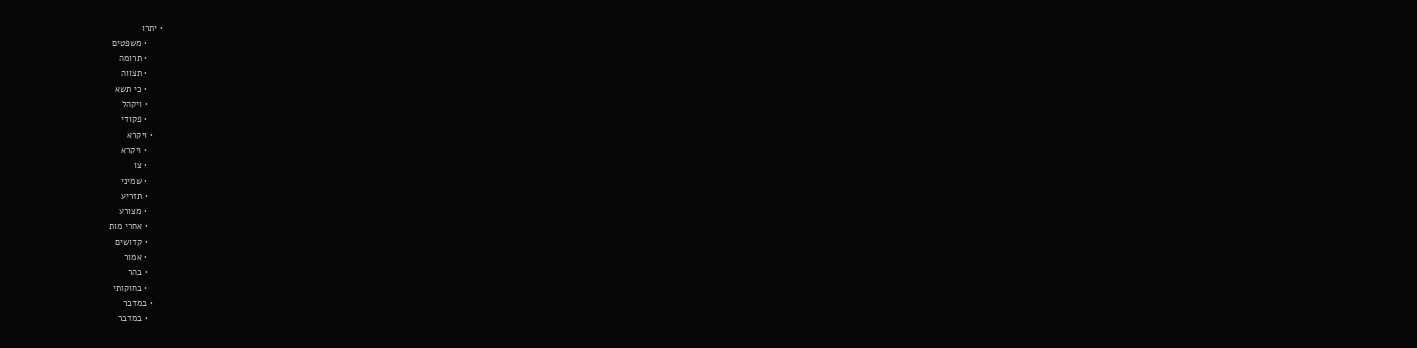• יתרו
      • משפטים
      • תרומה
      • תצווה
      • כי תשא
      • ויקהל
      • פקודי
    • ויקרא
      • ויקרא
      • צו
      • שמיני
      • תזריע
      • מצורע
      • אחרי מות
      • קדושים
      • אמור
      • בהר
      • בחוקותי
    • במדבר
      • במדבר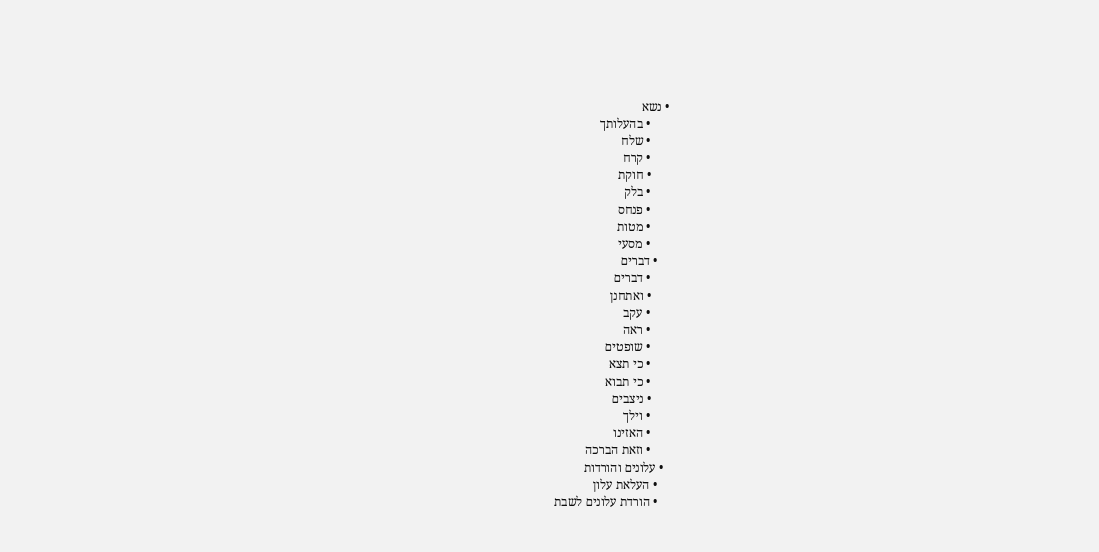• נשא
      • בהעלותך
      • שלח
      • קרח
      • חוקת
      • בלק
      • פנחס
      • מטות
      • מסעי
    • דברים
      • דברים
      • ואתחנן
      • עקב
      • ראה
      • שופטים
      • כי תצא
      • כי תבוא
      • ניצבים
      • וילך
      • האזינו
      • וזאת הברכה
  • עלונים והורדות
    • העלאת עלון
    • הורדת עלונים לשבת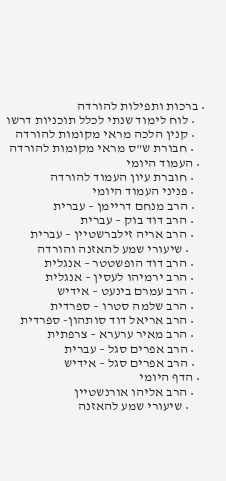• ברכות ותפילות להורדה
    • לוח לימוד שנתי לכלל תוכניות דרשו
    • קנין הלכה מראי מקומות להורדה
    • חבורת ש"ס מראי מקומות להורדה
  • העמוד היומי
    • חוברת עיון העמוד להורדה
    • פניני העמוד היומי
    • הרב מנחם דריימן – עברית
    • הרב דוד בוק – עברית
    • הרב אריה זילברשטיין – עברית
      • שיעורי שמע להאזנה והורדה
    • הרב דוד הופשטטר – אנגלית
    • הרב ירמיהו לעסין – אנגלית
    • הרב עמרם בינעט – אידיש
    • הרב שלמה סטרו – ספרדית
    • הרב אריאל דוד סותהון- ספרדית
    • הרב מאיר ערערא – צרפתית
    • הרב אפרים סגל – עברית
    • הרב אפרים סגל – אידיש
  • הדף היומי
    • הרב אליהו אורנשטיין
      • שיעורי שמע להאזנה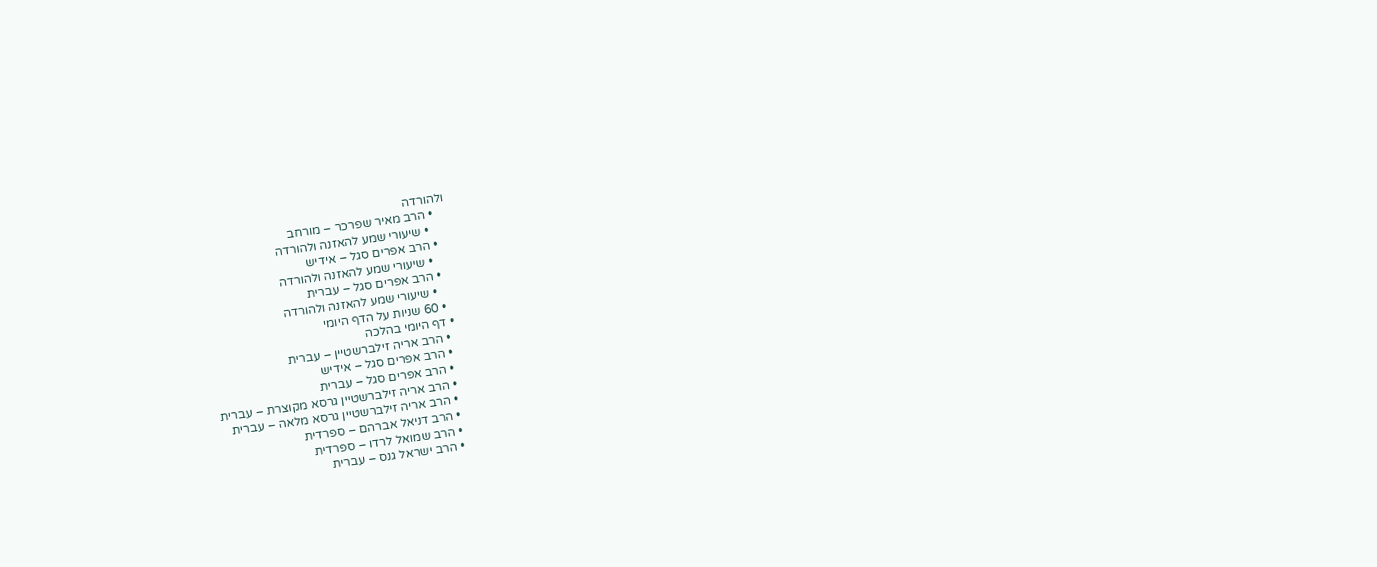ולהורדה
    • הרב מאיר שפרכר – מורחב
      • שיעורי שמע להאזנה ולהורדה
    • הרב אפרים סגל – אידיש
      • שיעורי שמע להאזנה ולהורדה
    • הרב אפרים סגל – עברית
      • שיעורי שמע להאזנה ולהורדה
    • 60 שניות על הדף היומי
  • דף היומי בהלכה
    • הרב אריה זילברשטיין – עברית
    • הרב אפרים סגל – אידיש
    • הרב אפרים סגל – עברית
    • הרב אריה זילברשטיין גרסא מקוצרת – עברית
    • הרב אריה זילברשטיין גרסא מלאה – עברית
    • הרב דניאל אברהם – ספרדית
    • הרב שמואל לרדו – ספרדית
    • הרב ישראל גנס – עברית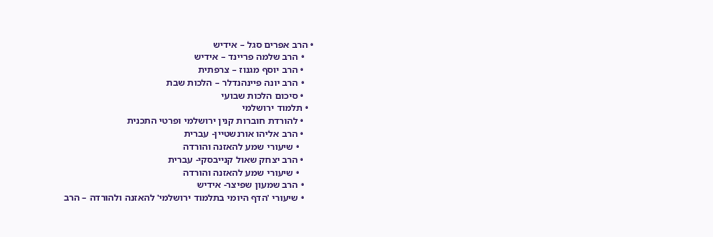• הרב אפרים סגל – אידיש
    • הרב שלמה פריינד – אידיש
    • הרב יוסף מגנוז – צרפתית
    • הרב יונה פיינהנדלר – הלכות שבת
    • סיכום הלכות שבועי
  • תלמוד ירושלמי
    • להורדת חוברות קנין ירושלמי ופרטי התכנית
    • הרב אליהו אורנשטיין- עברית
      • שיעורי שמע להאזנה והורדה
    • הרב יצחק שאול קנייבסקי- עברית
      • שיעורי שמע להאזנה והורדה
    • הרב שמעון שפיצר- אידיש
    • שיעורי 'הדף היומי בתלמוד ירושלמי' להאזנה ולהורדה – הרב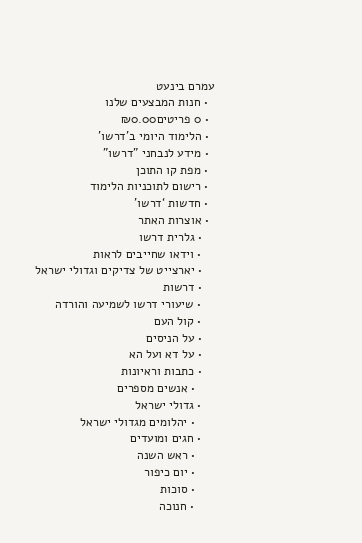עמרם בינעט
  • חנות המבצעים שלנו
  • 0 פריטים₪0.00
  • הלימוד היומי ב'דרשו'
  • מידע לנבחני "דרשו"
  • מפת קו התוכן
  • רישום לתוכניות הלימוד
  • חדשות ‘דרשו’
  • אוצרות האתר
    • גלרית דרשו
    • וידאו שחייבים לראות
    • יארצייט של צדיקים וגדולי ישראל
    • דרשות
    • שיעורי דרשו לשמיעה והורדה
    • קול העם
    • על הניסים
    • על דא ועל הא
    • כתבות וראיונות
      • אנשים מספרים
    • גדולי ישראל
      • יהלומים מגדולי ישראל
    • חגים ומועדים
      • ראש השנה
      • יום כיפור
      • סוכות
      • חנוכה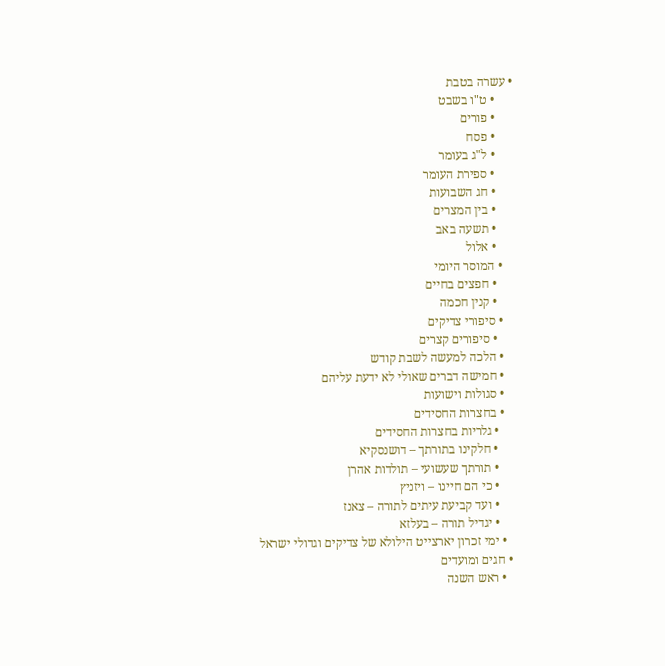• עשרה בטבת
      • ט"ו בשבט
      • פורים
      • פסח
      • ל"ג בעומר
      • ספירת העומר
      • חג השבועות
      • בין המצרים
      • תשעה באב
      • אלול
    • המוסר היומי
      • חפצים בחיים
      • קנין חכמה
    • סיפורי צדיקים
      • סיפורים קצרים
    • הלכה למעשה לשבת קודש
    • חמישה דברים שאולי לא ידעת עליהם
    • סגולות וישועות
    • בחצרות החסידים
      • גלריות בחצרות החסידים
      • חלקינו בתורתך – דושנסקיא
      • תורתך שעשועי – תולדות אהרן
      • כי הם חיינו – ויזניץ
      • ועד קביעת עיתים לתורה – צאנז
      • יגדיל תורה – בעלזא
    • ימי זכרון יארצייט הילולא של צדיקים וגדולי ישראל
  • חגים ומועדים
    • ראש השנה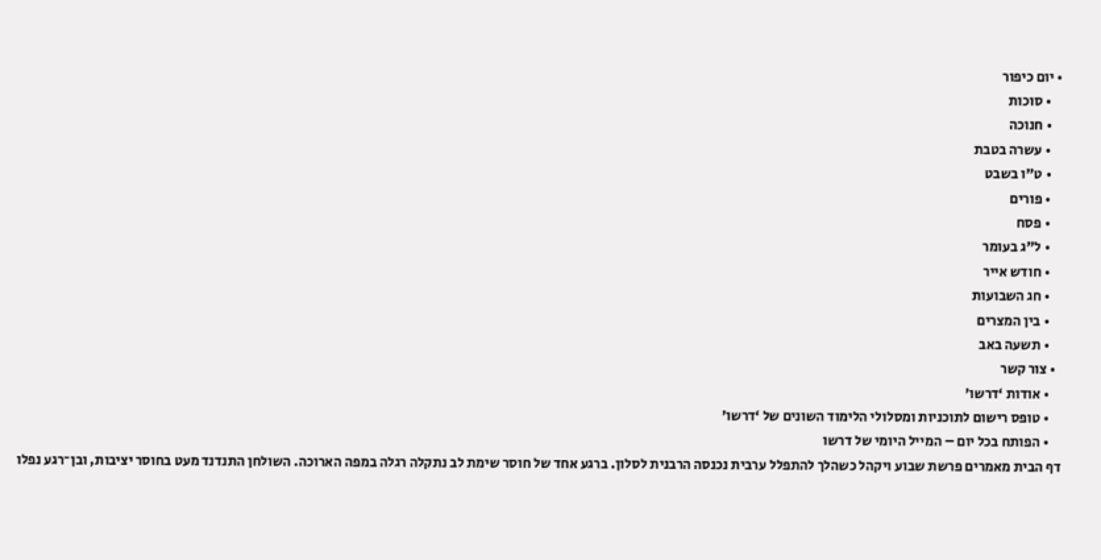• יום כיפור
    • סוכות
    • חנוכה
    • עשרה בטבת
    • ט"ו בשבט
    • פורים
    • פסח
    • ל"ג בעומר
    • חודש אייר
    • חג השבועות
    • בין המצרים
    • תשעה באב
  • צור קשר
    • אודות ‘דרשו’
    • טופס רישום לתוכניות ומסלולי הלימוד השונים של ‘דרשו’
    • הפותח בכל יום – המייל היומי של דרשו
דף הבית מאמרים פרשת שבוע ויקהל כשהלך להתפלל ערבית נכנסה הרבנית לסלון. ברגע אחד של חוסר שימת לב נתקלה רגלה במפה הארוכה. השולחן התנדנד מעט בחוסר יציבות, ובן־רגע נפלו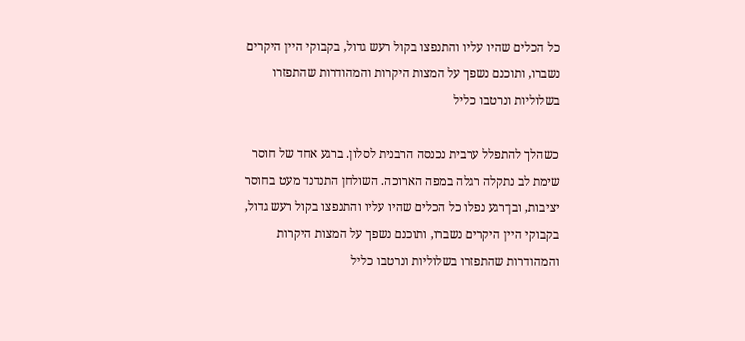כל הכלים שהיו עליו והתנפצו בקול רעש גדול, בקבוקי היין היקרים נשברו, ותוכנם נשפך על המצות היקרות והמהודרות שהתפזרו בשלוליות ונרטבו כליל

כשהלך להתפלל ערבית נכנסה הרבנית לסלון. ברגע אחד של חוסר שימת לב נתקלה רגלה במפה הארוכה. השולחן התנדנד מעט בחוסר יציבות, ובן־רגע נפלו כל הכלים שהיו עליו והתנפצו בקול רעש גדול, בקבוקי היין היקרים נשברו, ותוכנם נשפך על המצות היקרות והמהודרות שהתפזרו בשלוליות ונרטבו כליל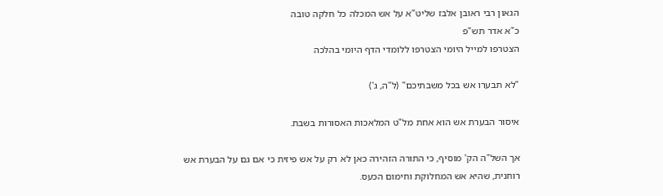הגאון רבי ראובן אלבז שליט"א על אש המכלה כל חלקה טובה
כ"א אדר תש"פ
הצטרפו למייל היומי הצטרפו ללומדי הדף היומי בהלכה

"לא תבערו אש בכל משבתיכם" (ל"ה, ג')

איסור הבערת אש הוא אחת מל"ט המלאכות האסורות בשבת.

אך השל"ה הק' מוסיף, כי התורה הזהירה כאן לא רק על אש פיזית כי אם גם על הבערת אש רוחנית, שהיא אש המחלוקת וחימום הכעס.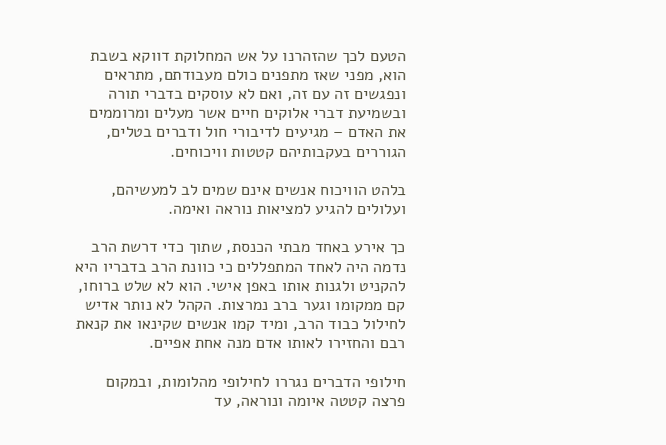הטעם לכך שהזהרנו על אש המחלוקת דווקא בשבת הוא, מפני שאז מתפנים כולם מעבודתם, מתראים ונפגשים זה עם זה, ואם לא עוסקים בדברי תורה ובשמיעת דברי אלוקים חיים אשר מעלים ומרוממים את האדם – מגיעים לדיבורי חול ודברים בטלים, הגוררים בעקבותיהם קטטות וויכוחים.

בלהט הוויכוח אנשים אינם שמים לב למעשיהם, ועלולים להגיע למציאות נוראה ואימה.

כך אירע באחד מבתי הכנסת, שתוך כדי דרשת הרב נדמה היה לאחד המתפללים כי כוונת הרב בדבריו היא להקניט ולגנות אותו באפן אישי. הוא לא שלט ברוחו, קם ממקומו וגער ברב נמרצות. הקהל לא נותר אדיש לחילול כבוד הרב, ומיד קמו אנשים שקינאו את קנאת רבם והחזירו לאותו אדם מנה אחת אפיים.

חילופי הדברים נגררו לחילופי מהלומות, ובמקום פרצה קטטה איומה ונוראה, עד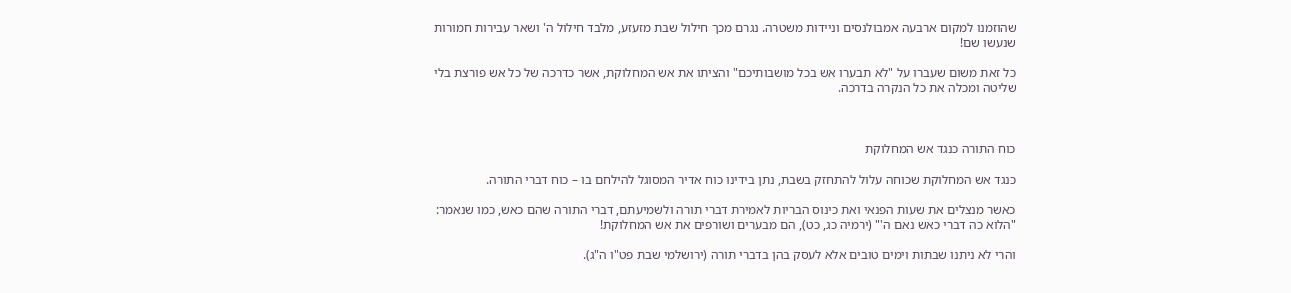שהוזמנו למקום ארבעה אמבולנסים וניידות משטרה. נגרם מכך חילול שבת מזעזע, מלבד חילול ה' ושאר עבירות חמורות שנעשו שם!

כל זאת משום שעברו על "לא תבערו אש בכל מושבותיכם" והציתו את אש המחלוקת, אשר כדרכה של כל אש פורצת בלי שליטה ומכלה את כל הנקרה בדרכה.



כוח התורה כנגד אש המחלוקת

כנגד אש המחלוקת שכוחה עלול להתחזק בשבת, נתן בידינו כוח אדיר המסוגל להילחם בו – כוח דברי התורה.

כאשר מנצלים את שעות הפנאי ואת כינוס הבריות לאמירת דברי תורה ולשמיעתם, דברי התורה שהם כאש, כמו שנאמר: "הלוא כה דברי כאש נאם ה'" (ירמיה כג, כט), הם מבערים ושורפים את אש המחלוקת!

והרי לא ניתנו שבתות וימים טובים אלא לעסק בהן בדברי תורה (ירושלמי שבת פט"ו ה"ג).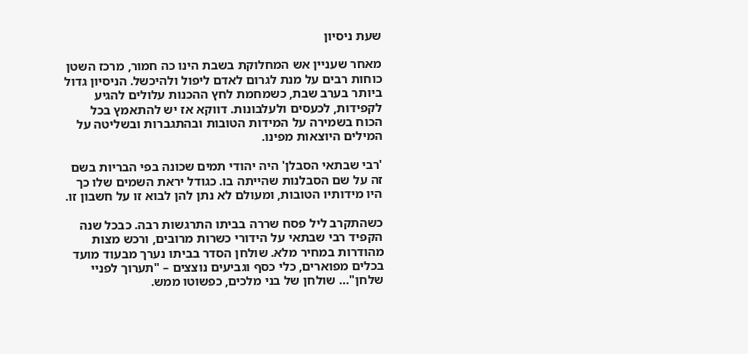שעת ניסיון

מאחר שעניין אש המחלוקת בשבת הינו כה חמור, מרכז השטן כוחות רבים על מנת לגרום לאדם ליפול ולהיכשל. הניסיון גדול ביותר בערב שבת, כשמחמת לחץ ההכנות עלולים להגיע לקפידות, לכעסים ולעלבונות. דווקא אז יש להתאמץ בכל הכוח בשמירה על המידות הטובות ובהתגברות ובשליטה על המילים היוצאות מפינו.

'רבי שבתאי הסבלן' היה יהודי תמים שכונה בפי הבריות בשם זה על שם הסבלנות שהייתה בו. כגודל יראת השמים שלו כך היו מידותיו הטובות, ומעולם לא נתן להן לבוא זו על חשבון זו.

כשהתקרב ליל פסח שררה בביתו התרגשות רבה. כבכל שנה הקפיד רבי שבתאי על הידורי כשרות מרובים, ורכש מצות מהודרות במחיר מלא. שולחן הסדר בביתו נערך מבעוד מועד בכלים מפוארים, כלי כסף וגביעים נוצצים – "תערוך לפניי שלחן"… שולחן של בני מלכים, כפשוטו ממש.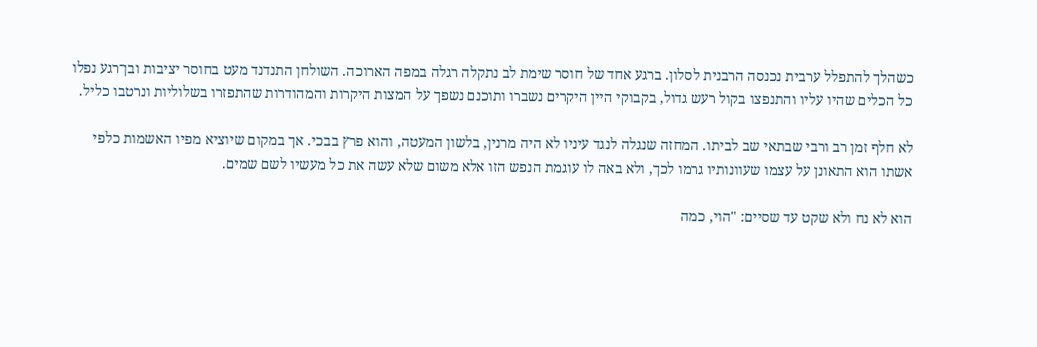כשהלך להתפלל ערבית נכנסה הרבנית לסלון. ברגע אחד של חוסר שימת לב נתקלה רגלה במפה הארוכה. השולחן התנדנד מעט בחוסר יציבות ובן־רגע נפלו כל הכלים שהיו עליו והתנפצו בקול רעש גדול, בקבוקי היין היקרים נשברו ותוכנם נשפך על המצות היקרות והמהודרות שהתפזרו בשלוליות ונרטבו כליל.

לא חלף זמן רב ורבי שבתאי שב לביתו. המחזה שנגלה לנגד עיניו לא היה מרנין, בלשון המעטה, והוא פרץ בבכי. אך במקום שיוציא מפיו האשמות כלפי אשתו הוא התאונן על עצמו שעוונותיו גרמו לכך, ולא באה לו עוגמת הנפש הזו אלא משום שלא עשה את כל מעשיו לשם שמים.

הוא לא נח ולא שקט עד שסיים: "הוי, כמה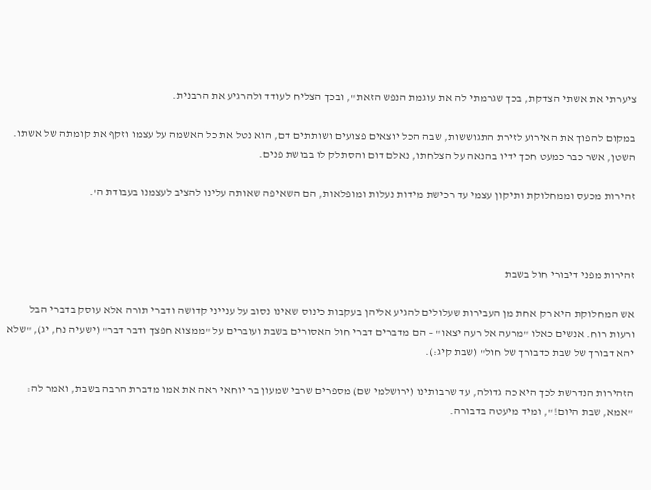ציערתי את אשתי הצדקת, בכך שגרמתי לה את עוגמת הנפש הזאת", ובכך הצליח לעודד ולהרגיע את הרבנית.

במקום להפוך את האירוע לזירת התגוששות, שבה הכל יוצאים פצועים ושותתים דם, הוא נטל את כל האשמה על עצמו וזקף את קומתה של אשתו. השטן, אשר כבר כמעט חכך ידיו בהנאה על הצלחתו, נאלם דום והסתלק לו בבושת פנים.

זהירות מכעס וממחלוקת ותיקון עצמי עד רכישת מידות נעלות ומופלאות, הם השאיפה שאותה עלינו להציב לעצמנו בעבודת ה'.



זהירות מפני דיבורי חול בשבת

אש המחלוקת היא רק אחת מן העבירות שעלולים להגיע אליהן בעקבות כינוס שאינו נסוב על ענייני קדושה ודברי תורה אלא עוסק בדברי הבל ורעות רוח. אנשים כאלו "מרעה אל רעה יצאו" – הם מדברים דברי חול האסורים בשבת ועוברים על "ממצוא חפצך ודבר דבר" (ישעיה נח, יג), "שלא יהא דבורך של שבת כדבורך של חול" (שבת קיג:).

הזהירות הנדרשת לכך היא כה גדולה, עד שרבותינו (ירושלמי שם) מספרים שרבי שמעון בר יוחאי ראה את אמו מדברת הרבה בשבת, ואמר לה: "אמא, שבת היום!", ומיד מיעטה בדבורה.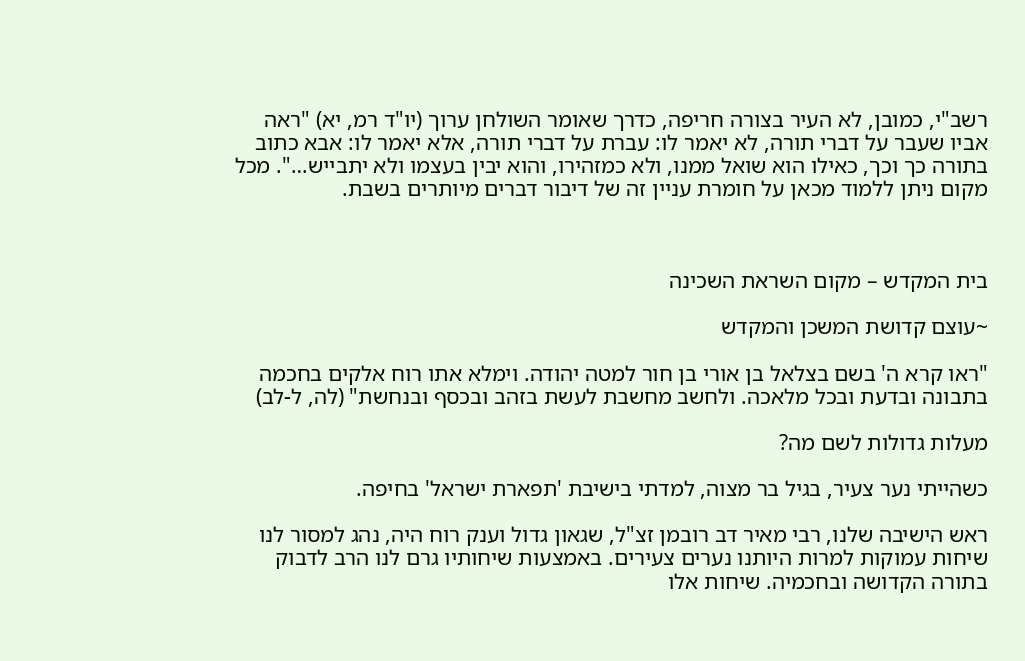רשב"י, כמובן, לא העיר בצורה חריפה, כדרך שאומר השולחן ערוך (יו"ד רמ, יא) "ראה אביו שעבר על דברי תורה, לא יאמר לו: עברת על דברי תורה, אלא יאמר לו: אבא כתוב בתורה כך וכך, כאילו הוא שואל ממנו, ולא כמזהירו, והוא יבין בעצמו ולא יתבייש…". מכל מקום ניתן ללמוד מכאן על חומרת עניין זה של דיבור דברים מיותרים בשבת.



בית המקדש – מקום השראת השכינה

~עוצם קדושת המשכן והמקדש

"ראו קרא ה' בשם בצלאל בן אורי בן חור למטה יהודה. וימלא אתו רוח אלקים בחכמה בתבונה ובדעת ובכל מלאכה. ולחשב מחשבת לעשת בזהב ובכסף ובנחשת" (לה, ל-לב)

מעלות גדולות לשם מה?

כשהייתי נער צעיר, בגיל בר מצוה, למדתי בישיבת 'תפארת ישראל' בחיפה.

ראש הישיבה שלנו, רבי מאיר דב רובמן זצ"ל, שגאון גדול וענק רוח היה, נהג למסור לנו שיחות עמוקות למרות היותנו נערים צעירים. באמצעות שיחותיו גרם לנו הרב לדבוק בתורה הקדושה ובחכמיה. שיחות אלו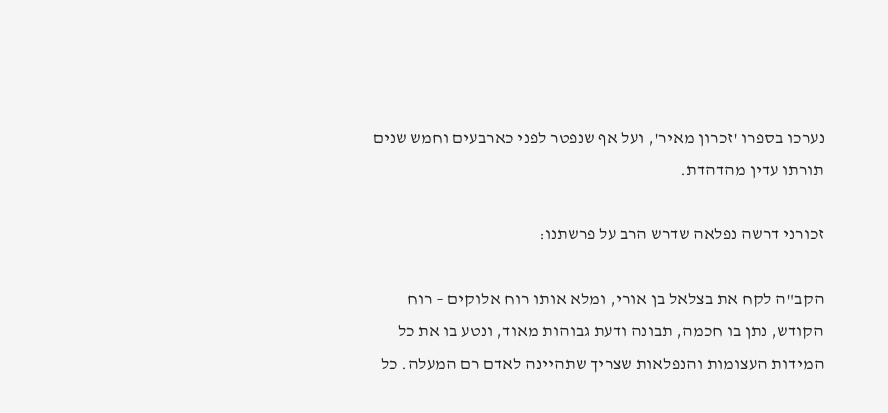נערכו בספרו 'זכרון מאיר', ועל אף שנפטר לפני כארבעים וחמש שנים תורתו עדין מהדהדת.

זכורני דרשה נפלאה שדרש הרב על פרשתנו:

הקב"ה לקח את בצלאל בן אורי, ומלא אותו רוח אלוקים – רוח הקודש, נתן בו חכמה, תבונה ודעת גבוהות מאוד, ונטע בו את כל המידות העצומות והנפלאות שצריך שתהיינה לאדם רם המעלה. כל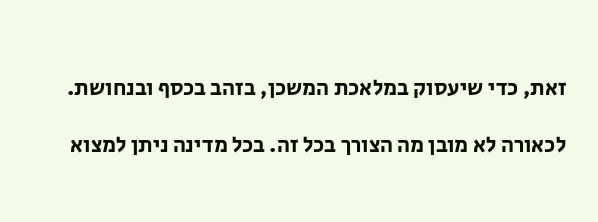זאת, כדי שיעסוק במלאכת המשכן, בזהב בכסף ובנחושת.

לכאורה לא מובן מה הצורך בכל זה. בכל מדינה ניתן למצוא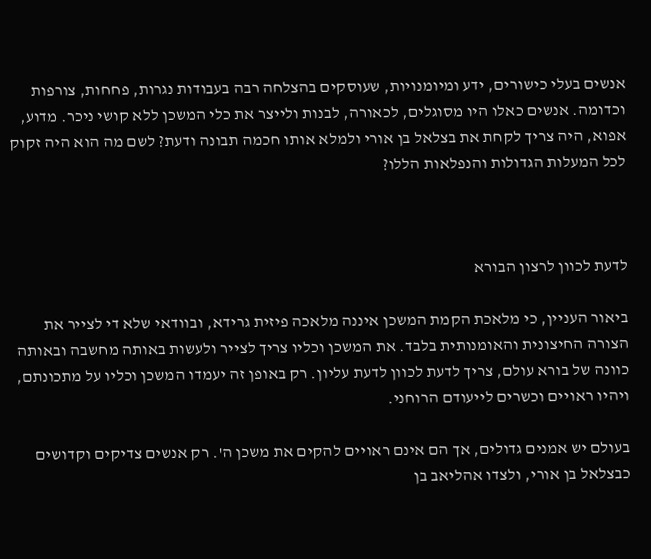אנשים בעלי כישורים, ידע ומיומנויות, שעוסקים בהצלחה רבה בעבודות נגרות, פחחות, צורפות וכדומה. אנשים כאלו היו מסוגלים, לכאורה, לבנות ולייצר את כלי המשכן ללא קושי ניכר. מדוע, אפוא, היה צריך לקחת את בצלאל בן אורי ולמלא אותו חכמה תבונה ודעת? לשם מה הוא היה זקוק לכל המעלות הגדולות והנפלאות הללו?



לדעת לכוון לרצון הבורא

ביאור העניין, כי מלאכת הקמת המשכן איננה מלאכה פיזית גרידא, ובוודאי שלא די לצייר את הצורה החיצונית והאומנותית בלבד. את המשכן וכליו צריך לצייר ולעשות באותה מחשבה ובאותה כוונה של בורא עולם, צריך לדעת לכוון לדעת עליון. רק באופן זה יעמדו המשכן וכליו על מתכונתם, ויהיו ראויים וכשרים לייעודם הרוחני.

בעולם יש אמנים גדולים, אך הם אינם ראויים להקים את משכן ה'. רק אנשים צדיקים וקדושים כבצלאל בן אורי, ולצדו אהליאב בן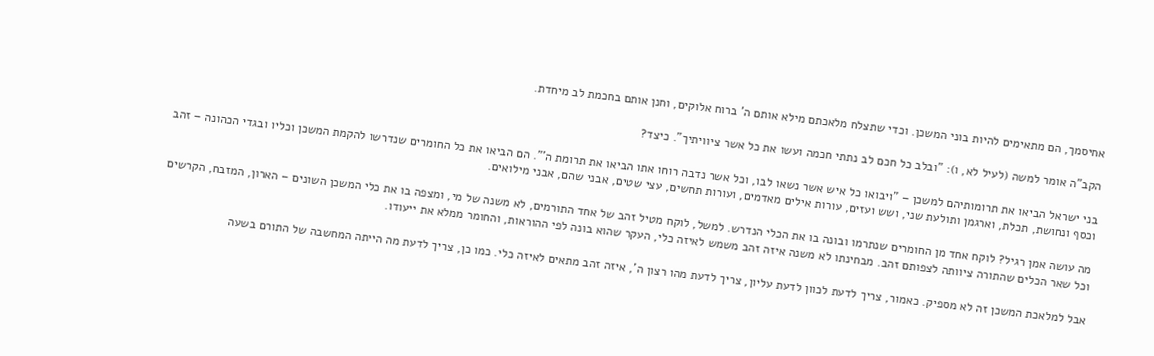אחיסמך, הם מתאימים להיות בוני המשכן. וכדי שתצלח מלאכתם מילא אותם ה' ברוח אלוקים, וחנן אותם בחכמת לב מיחדת.

הקב"ה אומר למשה (לעיל לא, ו): "ובלב כל חכם לב נתתי חכמה ועשו את כל אשר ציוויתיך". כיצד?

בני ישראל הביאו את תרומותיהם למשכן – "ויבואו כל איש אשר נשאו לבו, וכל אשר נדבה רוחו אתו הביאו את תרומת ה'". הם הביאו את כל החומרים שנדרשו להקמת המשכן וכליו ובגדי הכהונה – זהב וכסף ונחושת, תכלת, וארגמן ותולעת שני, ושש ועזים, עורות אילים מאדמים, ועורות תחשים, עצי שטים, אבני שהם, אבני מילואים.

מה עושה אמן רגיל? לוקח אחד מן החומרים שנתרמו ובונה בו את הכלי הנדרש. למשל, לוקח מטיל זהב של אחד התורמים, לא משנה של מי, ומצפה בו את כלי המשכן השונים – הארון, המזבח, הקרשים וכל שאר הכלים שהתורה ציוותה לצפותם זהב. מבחינתו לא משנה איזה זהב משמש לאיזה כלי, העקר שהוא בונה לפי ההוראות, והחומר ממלא את ייעודו.

אבל למלאכת המשכן זה לא מספיק. כאמור, צריך לדעת לכוון לדעת עליון, צריך לדעת מהו רצון ה', איזה זהב מתאים לאיזה כלי. כמו כן, צריך לדעת מה הייתה המחשבה של התורם בשעה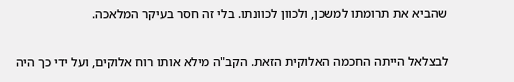שהביא את תרומתו למשכן, ולכוון לכוונתו. בלי זה חסר בעיקר המלאכה.

לבצלאל הייתה החכמה האלוקית הזאת. הקב"ה מילא אותו רוח אלוקים, ועל ידי כך היה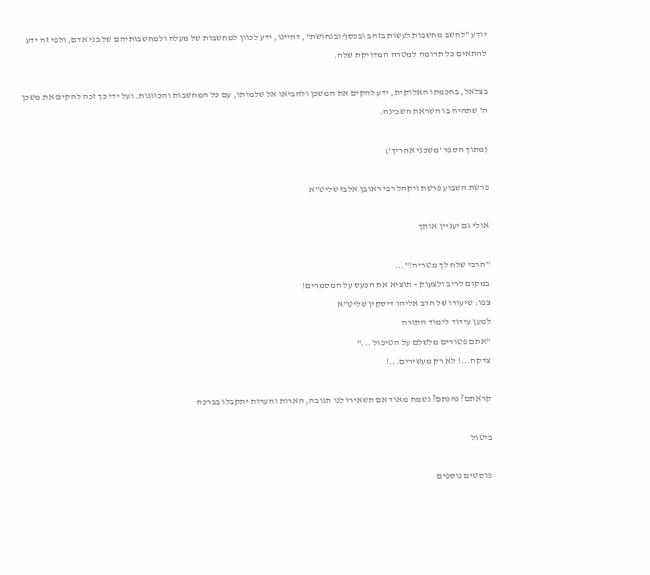יודע "לחשב מחשבות לעשות בזהב ובכסף ובנחושת", דהיינו, ידע לכוון למחשבות של מעלה ולמחשבותיהם של בני אדם, ולפי זה ידע להתאים כל תרומה למטרה המדויקת שלה.

בצלאל, בחכמתו האלוקית, ידע להקים את המשכן ולהביאו אל שלמותו, עם כל המחשבות והכוונות. ועל ידי כך זכה להקים את משכן ה' שתהיה בו השראת השכינה.

(מתוך הספר 'משכני אחריך')

פרשת השבוע פרשת ויקהל רבי ראובן אלבז שליט"א

אולי גם יעניין אותך

"הרבי שלח לך מטריה!"...
במקום לריב ולצעוק - תוציא את הכעס על המסמרים!
צפו: שיעורו של הרב אליהו דיסקין שליט"א
למען עידוד לימוד התורה
"אתם פטורים מלשלם על הטיפול ..."
צדקה...! לא רק מעשירים...!

קראתם? נהנתם? נשמח מאוד אם תשאירו לנו תגובה, הארות והערות יתקבלו בברכה

ביטול

פוסטים נוספים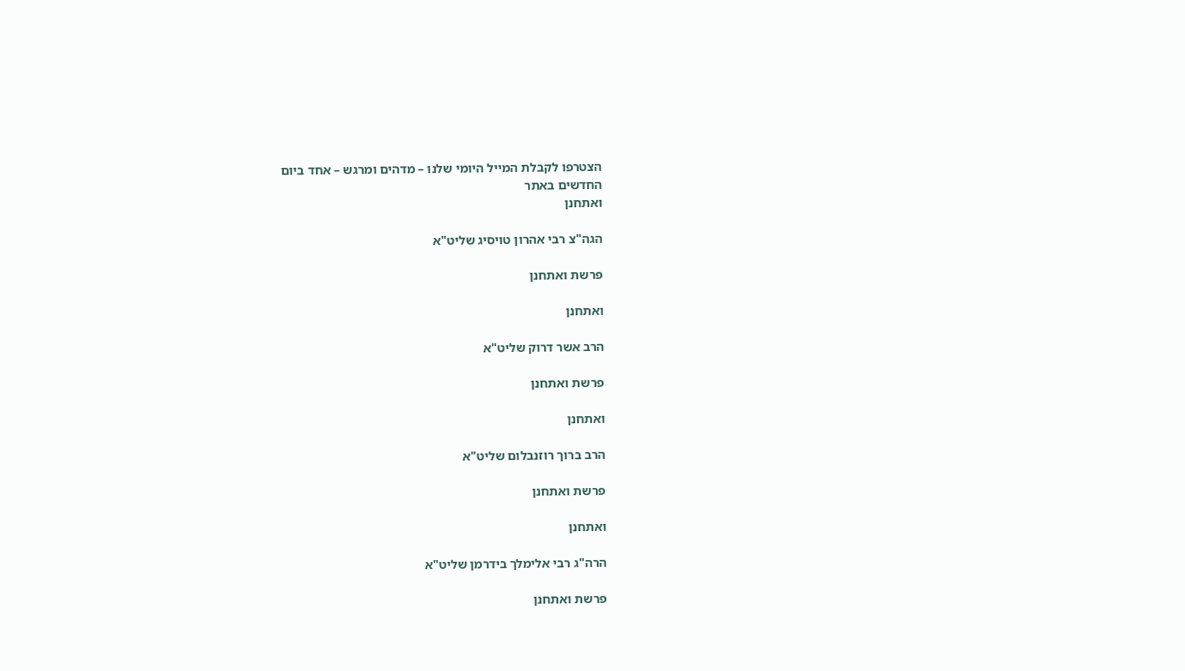הצטרפו לקבלת המייל היומי שלנו – מדהים ומרגש – אחד ביום
החדשים באתר
ואתחנן

הגה"צ רבי אהרון טויסיג שליט"א

פרשת ואתחנן

ואתחנן

הרב אשר דרוק שליט"א

פרשת ואתחנן

ואתחנן

הרב ברוך רוזנבלום שליט"א

פרשת ואתחנן

ואתחנן

הרה"ג רבי אלימלך בידרמן שליט"א

פרשת ואתחנן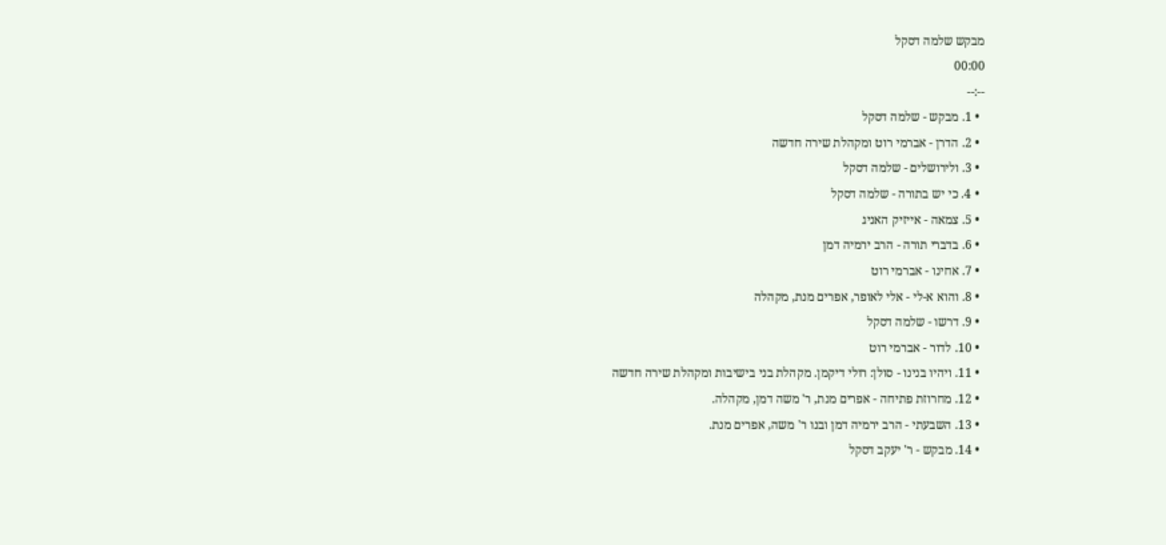מבקש שלמה דסקל
00:00
--:--
  • 1. מבקש - שלמה דסקל
  • 2. הדרן - אברמי רוט ומקהלת שירה חדשה
  • 3. ולירושלים - שלמה דסקל
  • 4. כי יש בתורה - שלמה דסקל
  • 5. צמאה - אייזיק האניג
  • 6. בדברי תורה - הרב ירמיה דמן
  • 7. אחינו - אברמי רוט
  • 8. והוא א-לי - אלי לאופר, אפרים מנת, מקהלה
  • 9. דרשו - שלמה דסקל
  • 10. לדור - אברמי רוט
  • 11. ויהיו בנינו - סולן: רולי דיקמן. מקהלת בני בישיבות ומקהלת שירה חדשה
  • 12. מחרוזת פתיחה - אפרים מנת, ר' משה דמן, מקהלה.
  • 13. השבעתי - הרב ירמיה דמן ובנו ר' משה, אפרים מנת.
  • 14. מבקש - ר' יעקב דסקל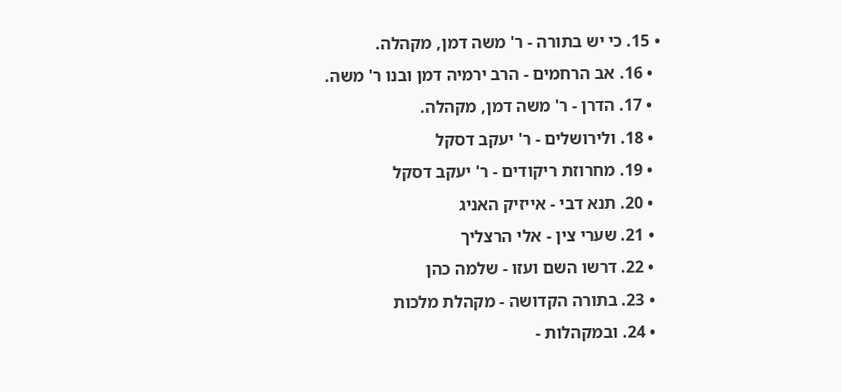• 15. כי יש בתורה - ר' משה דמן, מקהלה.
  • 16. אב הרחמים - הרב ירמיה דמן ובנו ר' משה.
  • 17. הדרן - ר' משה דמן, מקהלה.
  • 18. ולירושלים - ר' יעקב דסקל
  • 19. מחרוזת ריקודים - ר' יעקב דסקל
  • 20. תנא דבי - אייזיק האניג
  • 21. שערי צין - אלי הרצליך
  • 22. דרשו השם ועזו - שלמה כהן
  • 23. בתורה הקדושה - מקהלת מלכות
  • 24. ובמקהלות -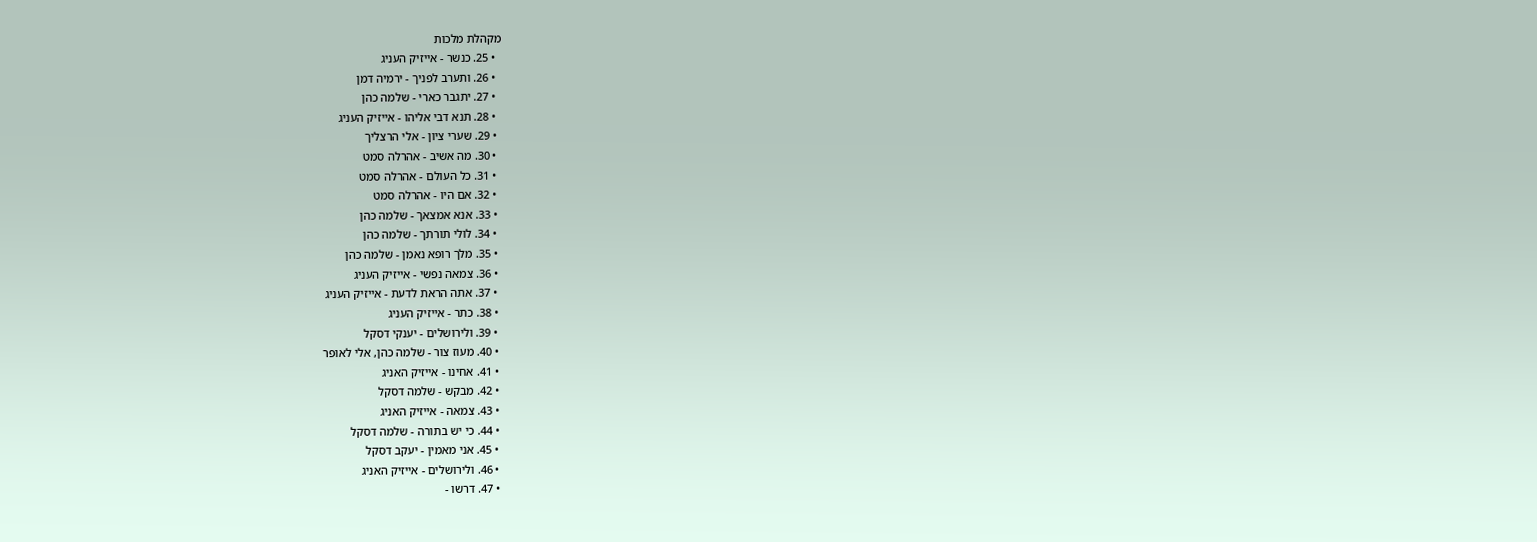מקהלת מלכות
  • 25. כנשר - אייזיק העניג
  • 26. ותערב לפניך - ירמיה דמן
  • 27. יתגבר כארי - שלמה כהן
  • 28. תנא דבי אליהו - אייזיק העניג
  • 29. שערי ציון - אלי הרצליך
  • 30. מה אשיב - אהרלה סמט
  • 31. כל העולם - אהרלה סמט
  • 32. אם היו - אהרלה סמט
  • 33. אנא אמצאך - שלמה כהן
  • 34. לולי תורתך - שלמה כהן
  • 35. מלך רופא נאמן - שלמה כהן
  • 36. צמאה נפשי - אייזיק העניג
  • 37. אתה הראת לדעת - אייזיק העניג
  • 38. כתר - אייזיק העניג
  • 39. ולירושלים - יענקי דסקל
  • 40. מעוז צור - שלמה כהן, אלי לאופר
  • 41. אחינו - אייזיק האניג
  • 42. מבקש - שלמה דסקל
  • 43. צמאה - אייזיק האניג
  • 44. כי יש בתורה - שלמה דסקל
  • 45. אני מאמין - יעקב דסקל
  • 46. ולירושלים - אייזיק האניג
  • 47. דרשו -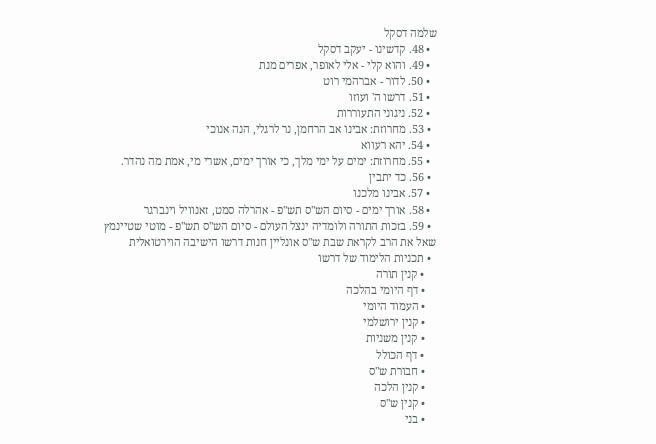שלמה דסקל
  • 48. קדשינו - יעקב דסקל
  • 49. והוא קלי - אלי לאופר, אפרים מנת
  • 50. לדור - אברהמי רוט
  • 51. דרשו ה' ועוזו
  • 52. ניגוני התעוררות
  • 53. מחרוזת: אבינו אב הרחמן, נר לרגלי, הנה אנוכי
  • 54. יהא רעווא
  • 55. מחרוזת: ימים על ימי מלך, כי אורך ימים, אשרי מי, אמת מה נהדר.
  • 56. כד יתבין
  • 57. אבינו מלכנו
  • 58. אורך ימים - סיום הש"ס תש"פ - אהרלה סמט, זאנוויל וינברגר
  • 59. בזכות התורה ולומדיה ינצל העולם - סיום הש"ס תש"פ - מוטי שטיינמץ
שאל את הרב לקראת שבת ש"ס אונליין חנות דרשו הישיבה הוירטואלית
  • תכניות הלימוד של דרשו
    • קנין תורה
    • דף היומי בהלכה
    • העמוד היומי
    • קנין ירושלמי
    • קנין משניות
    • דף הכולל
    • חבורת ש"ס
    • קנין הלכה
    • קנין ש"ס
    • בני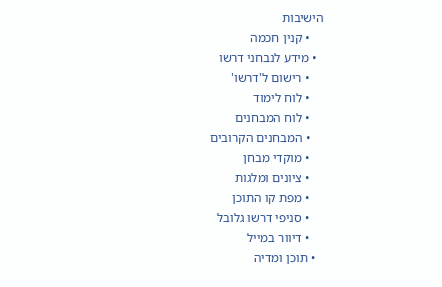הישיבות
    • קנין חכמה
  • מידע לנבחני דרשו
    • רישום ל'דרשו'
    • לוח לימוד
    • לוח המבחנים
    • המבחנים הקרובים
    • מוקדי מבחן
    • ציונים ומלגות
    • מפת קו התוכן
    • סניפי דרשו גלובל
    • דיוור במייל
  • תוכן ומדיה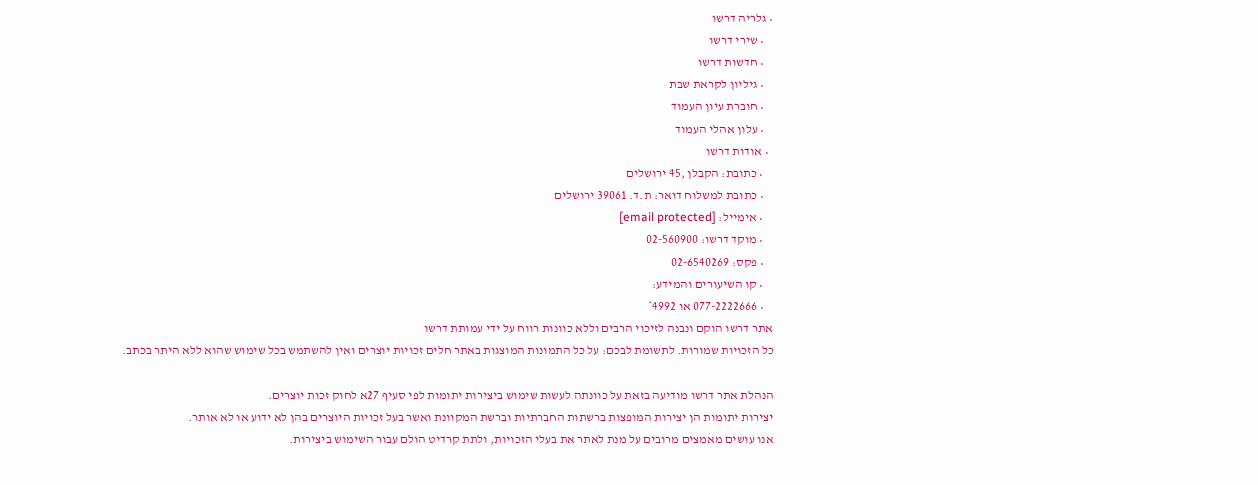• גלריה דרשו
    • שירי דרשו
    • חדשות דרשו
    • גיליון לקראת שבת
    • חוברת עיון העמוד
    • עלון אהלי העמוד
  • אודות דרשו
    • כתובת: הקבלן ,45 ירושלים
    • כתובת למשלוח דואר: ת.ד. 39061 ירושלים
    • אימייל: [email protected]
    • מוקד דרשו: 02-560900
    • פקס: 02-6540269
    • קו השיעורים והמידע:
    • 077-2222666 או 4992*
אתר דרשו הוקם ונבנה לזיכוי הרבים וללא כוונות רווח על ידי עמותת דרשו
כל הזכויות שמורות. לתשומת לבכם: על כל התמונות המוצגות באתר חלים זכויות יוצרים ואין להשתמש בכל שימוש שהוא ללא היתר בכתב.

הנהלת אתר דרשו מודיעה בזאת על כוונתה לעשות שימוש ביצירות יתומות לפי סעיף 27א לחוק זכות יוצרים.
יצירות יתומות הן יצירות המופצות ברשתות החברתיות וברשת המקוונת ואשר בעל זכויות היוצרים בהן לא ידוע או לא אותר.
אנו עושים מאמצים מרובים על מנת לאתר את בעלי הזכויות, ולתת קרדיט הולם עבור השימוש ביצירות.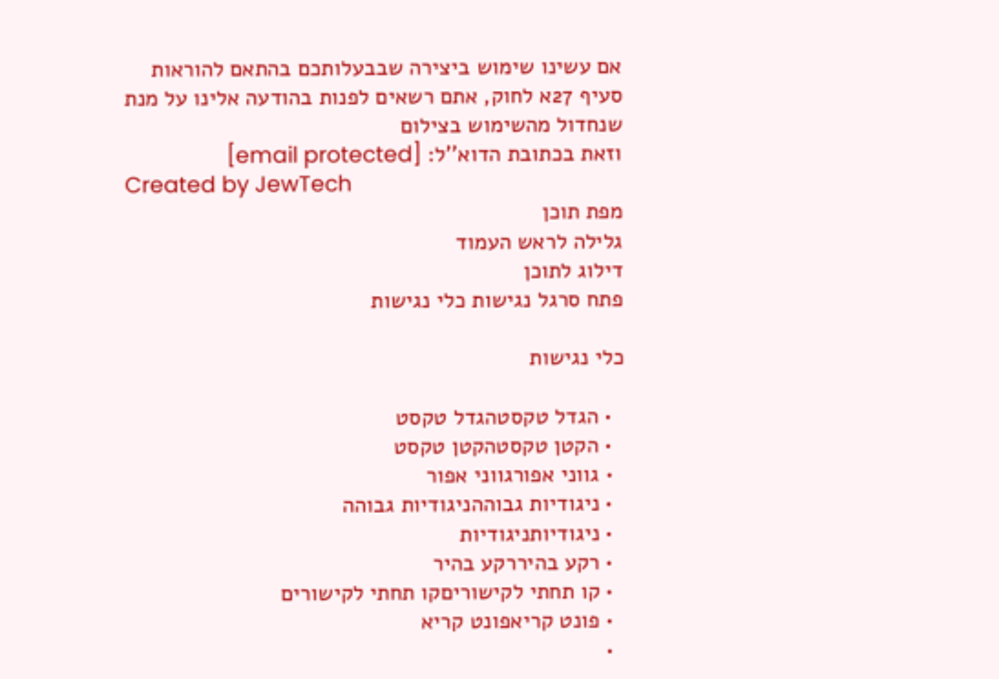אם עשינו שימוש ביצירה שבבעלותכם בהתאם להוראות סעיף 27א לחוק, אתם רשאים לפנות בהודעה אלינו על מנת שנחדול מהשימוש בצילום
וזאת בכתובת הדוא''ל: [email protected]
Created by JewTech
מפת תוכן
גלילה לראש העמוד
דילוג לתוכן
פתח סרגל נגישות כלי נגישות

כלי נגישות

  • הגדל טקסטהגדל טקסט
  • הקטן טקסטהקטן טקסט
  • גווני אפורגווני אפור
  • ניגודיות גבוההניגודיות גבוהה
  • ניגודיותניגודיות
  • רקע בהיררקע בהיר
  • קו תחתי לקישוריםקו תחתי לקישורים
  • פונט קריאפונט קריא
  •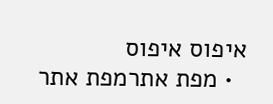איפוס איפוס
  • מפת אתרמפת אתר